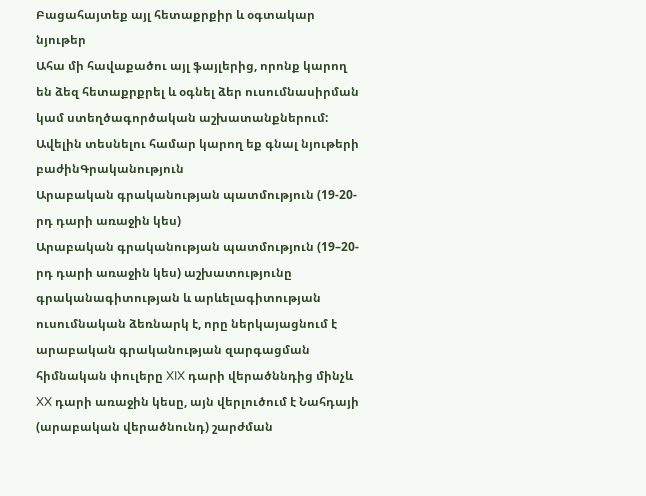Բացահայտեք այլ հետաքրքիր և օգտակար նյութեր
Ահա մի հավաքածու այլ ֆայլերից, որոնք կարող են ձեզ հետաքրքրել և օգնել ձեր ուսումնասիրման կամ ստեղծագործական աշխատանքներում: Ավելին տեսնելու համար կարող եք գնալ նյութերի բաժինԳրականություն
Արաբական գրականության պատմություն (19-20-րդ դարի առաջին կես)
Արաբական գրականության պատմություն (19–20-րդ դարի առաջին կես) աշխատությունը գրականագիտության և արևելագիտության ուսումնական ձեռնարկ է, որը ներկայացնում է արաբական գրականության զարգացման հիմնական փուլերը XIX դարի վերածննդից մինչև XX դարի առաջին կեսը, այն վերլուծում է Նահդայի (արաբական վերածնունդ) շարժման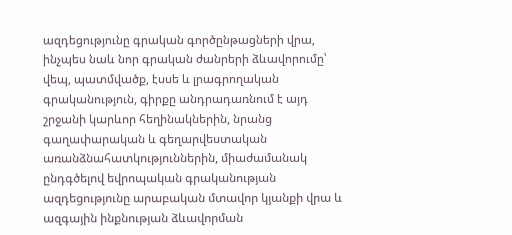ազդեցությունը գրական գործընթացների վրա, ինչպես նաև նոր գրական ժանրերի ձևավորումը՝ վեպ, պատմվածք, էսսե և լրագրողական գրականություն, գիրքը անդրադառնում է այդ շրջանի կարևոր հեղինակներին, նրանց գաղափարական և գեղարվեստական առանձնահատկություններին, միաժամանակ ընդգծելով եվրոպական գրականության ազդեցությունը արաբական մտավոր կյանքի վրա և ազգային ինքնության ձևավորման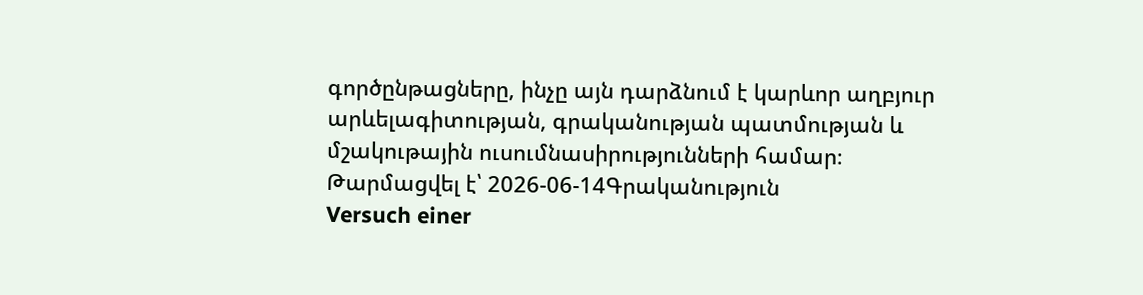գործընթացները, ինչը այն դարձնում է կարևոր աղբյուր արևելագիտության, գրականության պատմության և մշակութային ուսումնասիրությունների համար։
Թարմացվել է՝ 2026-06-14Գրականություն
Versuch einer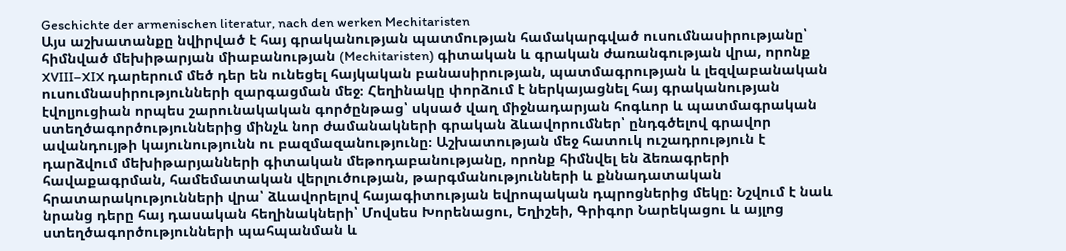Geschichte der armenischen literatur, nach den werken Mechitaristen
Այս աշխատանքը նվիրված է հայ գրականության պատմության համակարգված ուսումնասիրությանը՝ հիմնված մեխիթարյան միաբանության (Mechitaristen) գիտական և գրական ժառանգության վրա, որոնք XVIII–XIX դարերում մեծ դեր են ունեցել հայկական բանասիրության, պատմագրության և լեզվաբանական ուսումնասիրությունների զարգացման մեջ։ Հեղինակը փորձում է ներկայացնել հայ գրականության էվոլյուցիան որպես շարունակական գործընթաց՝ սկսած վաղ միջնադարյան հոգևոր և պատմագրական ստեղծագործություններից մինչև նոր ժամանակների գրական ձևավորումներ՝ ընդգծելով գրավոր ավանդույթի կայունությունն ու բազմազանությունը։ Աշխատության մեջ հատուկ ուշադրություն է դարձվում մեխիթարյանների գիտական մեթոդաբանությանը, որոնք հիմնվել են ձեռագրերի հավաքագրման, համեմատական վերլուծության, թարգմանությունների և քննադատական հրատարակությունների վրա՝ ձևավորելով հայագիտության եվրոպական դպրոցներից մեկը։ Նշվում է նաև նրանց դերը հայ դասական հեղինակների՝ Մովսես Խորենացու, Եղիշեի, Գրիգոր Նարեկացու և այլոց ստեղծագործությունների պահպանման և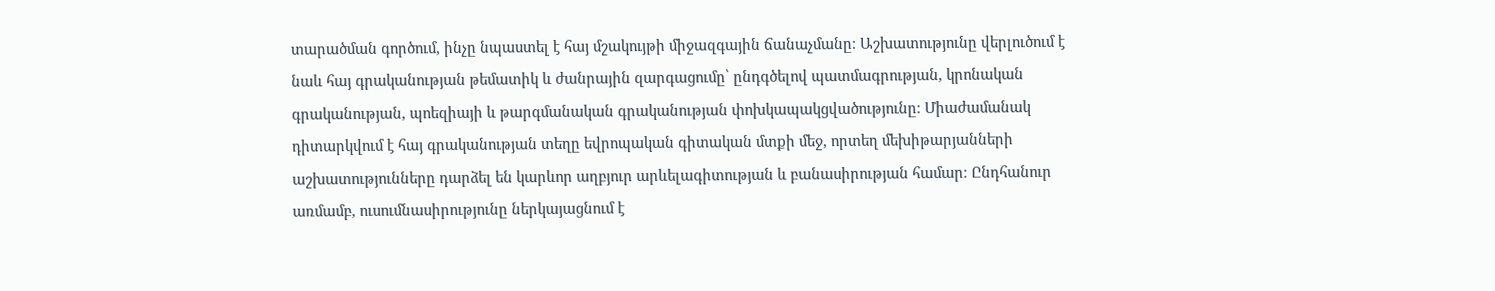տարածման գործում, ինչը նպաստել է հայ մշակույթի միջազգային ճանաչմանը։ Աշխատությունը վերլուծում է նաև հայ գրականության թեմատիկ և ժանրային զարգացումը՝ ընդգծելով պատմագրության, կրոնական գրականության, պոեզիայի և թարգմանական գրականության փոխկապակցվածությունը։ Միաժամանակ դիտարկվում է հայ գրականության տեղը եվրոպական գիտական մտքի մեջ, որտեղ մեխիթարյանների աշխատությունները դարձել են կարևոր աղբյուր արևելագիտության և բանասիրության համար։ Ընդհանուր առմամբ, ուսումնասիրությունը ներկայացնում է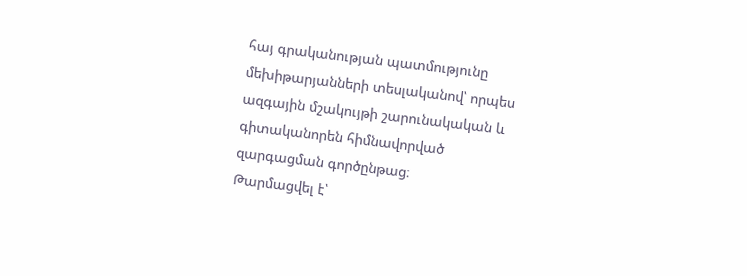հայ գրականության պատմությունը մեխիթարյանների տեսլականով՝ որպես ազգային մշակույթի շարունակական և գիտականորեն հիմնավորված զարգացման գործընթաց։
Թարմացվել է՝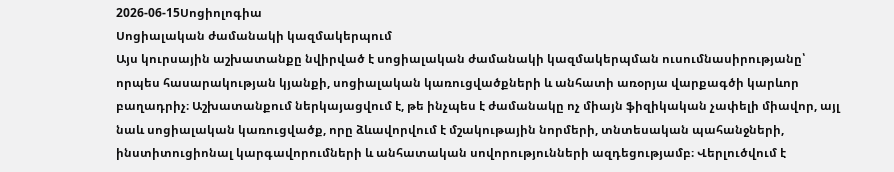2026-06-15Սոցիոլոգիա
Սոցիալական ժամանակի կազմակերպում
Այս կուրսային աշխատանքը նվիրված է սոցիալական ժամանակի կազմակերպման ուսումնասիրությանը՝ որպես հասարակության կյանքի, սոցիալական կառուցվածքների և անհատի առօրյա վարքագծի կարևոր բաղադրիչ։ Աշխատանքում ներկայացվում է, թե ինչպես է ժամանակը ոչ միայն ֆիզիկական չափելի միավոր, այլ նաև սոցիալական կառուցվածք, որը ձևավորվում է մշակութային նորմերի, տնտեսական պահանջների, ինստիտուցիոնալ կարգավորումների և անհատական սովորությունների ազդեցությամբ։ Վերլուծվում է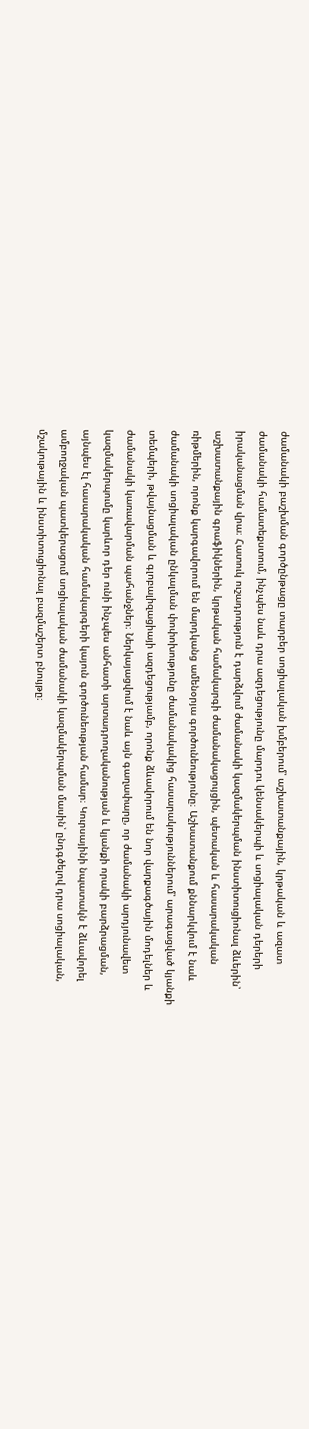ժամանակի բաշխման գործընթացը տարբեր սոցիալական խմբերում՝ աշխատանքային, կրթական և ազատ ժամանակի համատեքստում, ինչպես նաև դրա ազդեցությունը մարդու կենսակերպի և սոցիալական դերերի իրականացման վրա։ Հատուկ ուշադրություն է դարձվում ժամանակի կազմակերպման ինստիտուցիոնալ ձևերին՝ աշխատանքային գրաֆիկներին, կրթական համակարգի ժամանակացույցին, պետական և հասարակական ռիթմերին, որոնք կարգավորում են մարդկանց ամենօրյա գործունեությունը։ Աշխատանքում քննարկվում է նաև ժամանակի սոցիալական ընկալման փոփոխությունը ժամանակակից հասարակություններում՝ արագացված կյանքի տեմպերի, թվայնացման և գլոբալիզացիայի ազդեցությամբ, որոնք ձևավորում են նոր վարքագծային մոդելներ և ժամանակի կառավարման պահանջներ։ Ներկայացվում է նաև այն գաղափարը, որ ժամանակի արդյունավետ կազմակերպումը կարևոր դեր ունի ինչպես անհատի արտադրողականության և կյանքի որակի բարձրացման, այնպես էլ հասարակական համակարգերի կայուն գործունեության համար։ Կուրսայինի նպատակն է ձևավորել ամբողջական պատկերացում սոցիալական ժամանակի կազմակերպման մասին՝ ընդգծելով դրա սոցիալական, մշակութային և ինստիտուցիոնալ բազմաշերտ բնույթը։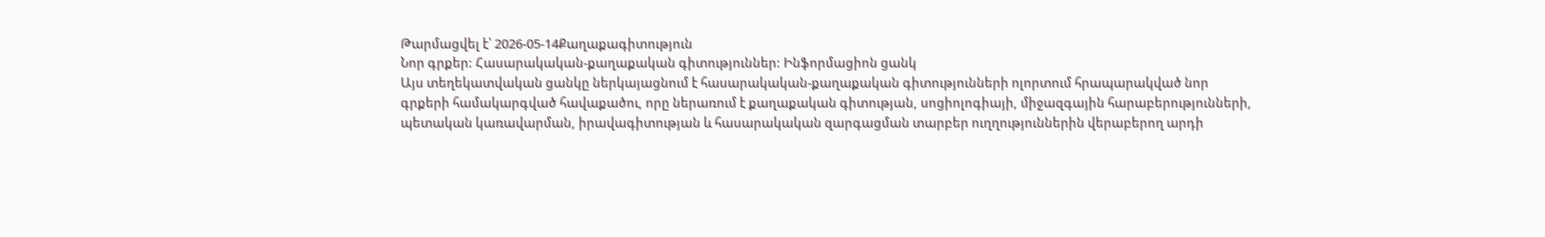Թարմացվել է՝ 2026-05-14Քաղաքագիտություն
Նոր գրքեր: Հասարակական-քաղաքական գիտություններ: Ինֆորմացիոն ցանկ
Այս տեղեկատվական ցանկը ներկայացնում է հասարակական-քաղաքական գիտությունների ոլորտում հրապարակված նոր գրքերի համակարգված հավաքածու, որը ներառում է քաղաքական գիտության, սոցիոլոգիայի, միջազգային հարաբերությունների, պետական կառավարման, իրավագիտության և հասարակական զարգացման տարբեր ուղղություններին վերաբերող արդի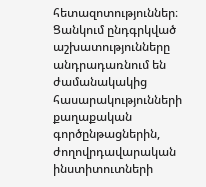հետազոտություններ։ Ցանկում ընդգրկված աշխատությունները անդրադառնում են ժամանակակից հասարակությունների քաղաքական գործընթացներին, ժողովրդավարական ինստիտուտների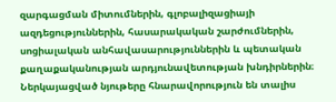զարգացման միտումներին, գլոբալիզացիայի ազդեցություններին, հասարակական շարժումներին, սոցիալական անհավասարություններին և պետական քաղաքականության արդյունավետության խնդիրներին։ Ներկայացված նյութերը հնարավորություն են տալիս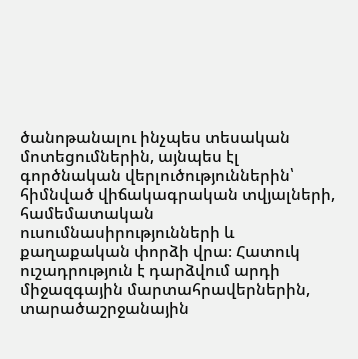ծանոթանալու ինչպես տեսական մոտեցումներին, այնպես էլ գործնական վերլուծություններին՝ հիմնված վիճակագրական տվյալների, համեմատական ուսումնասիրությունների և քաղաքական փորձի վրա։ Հատուկ ուշադրություն է դարձվում արդի միջազգային մարտահրավերներին, տարածաշրջանային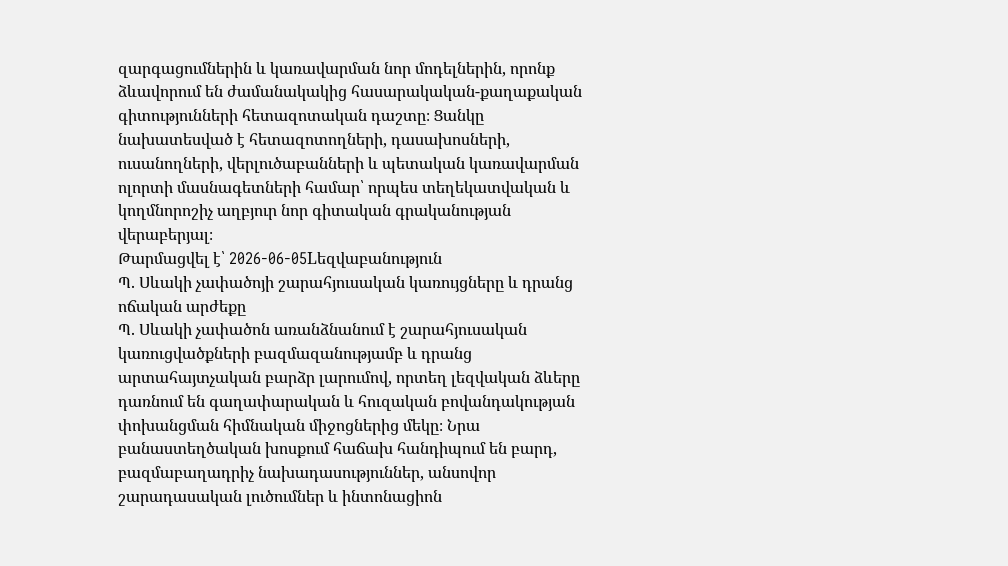զարգացումներին և կառավարման նոր մոդելներին, որոնք ձևավորում են ժամանակակից հասարակական-քաղաքական գիտությունների հետազոտական դաշտը։ Ցանկը նախատեսված է հետազոտողների, դասախոսների, ուսանողների, վերլուծաբանների և պետական կառավարման ոլորտի մասնագետների համար՝ որպես տեղեկատվական և կողմնորոշիչ աղբյուր նոր գիտական գրականության վերաբերյալ։
Թարմացվել է՝ 2026-06-05Lեզվաբանություն
Պ. Սևակի չափածոյի շարահյուսական կառույցները և դրանց ոճական արժեքը
Պ. Սևակի չափածոն առանձնանում է շարահյուսական կառուցվածքների բազմազանությամբ և դրանց արտահայտչական բարձր լարումով, որտեղ լեզվական ձևերը դառնում են գաղափարական և հուզական բովանդակության փոխանցման հիմնական միջոցներից մեկը։ Նրա բանաստեղծական խոսքում հաճախ հանդիպում են բարդ, բազմաբաղադրիչ նախադասություններ, անսովոր շարադասական լուծումներ և ինտոնացիոն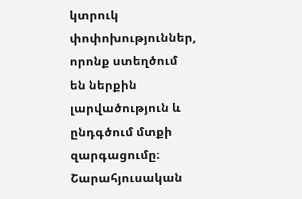կտրուկ փոփոխություններ, որոնք ստեղծում են ներքին լարվածություն և ընդգծում մտքի զարգացումը։ Շարահյուսական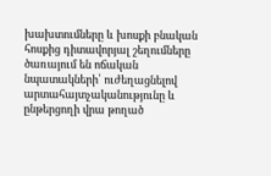խախտումները և խոսքի բնական հոսքից դիտավորյալ շեղումները ծառայում են ոճական նպատակների՝ ուժեղացնելով արտահայտչականությունը և ընթերցողի վրա թողած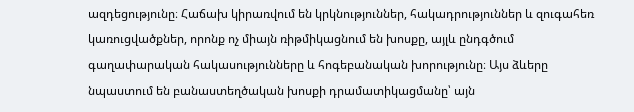ազդեցությունը։ Հաճախ կիրառվում են կրկնություններ, հակադրություններ և զուգահեռ կառուցվածքներ, որոնք ոչ միայն ռիթմիկացնում են խոսքը, այլև ընդգծում գաղափարական հակասությունները և հոգեբանական խորությունը։ Այս ձևերը նպաստում են բանաստեղծական խոսքի դրամատիկացմանը՝ այն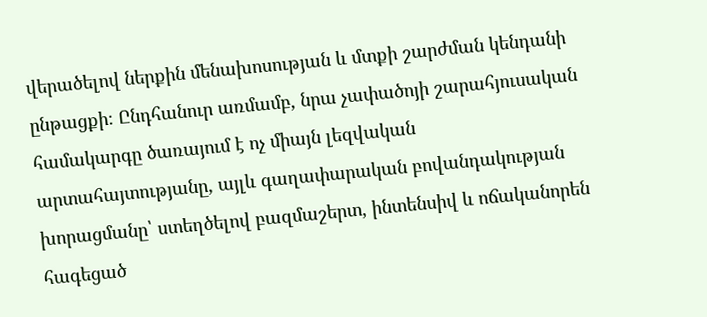վերածելով ներքին մենախոսության և մտքի շարժման կենդանի ընթացքի։ Ընդհանուր առմամբ, նրա չափածոյի շարահյուսական համակարգը ծառայում է ոչ միայն լեզվական արտահայտությանը, այլև գաղափարական բովանդակության խորացմանը՝ ստեղծելով բազմաշերտ, ինտենսիվ և ոճականորեն հագեցած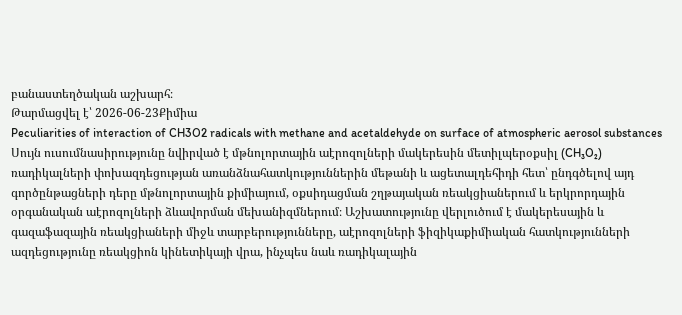բանաստեղծական աշխարհ։
Թարմացվել է՝ 2026-06-23Քիմիա
Peculiarities of interaction of CH3O2 radicals with methane and acetaldehyde on surface of atmospheric aerosol substances
Սույն ուսումնասիրությունը նվիրված է մթնոլորտային աէրոզոլների մակերեսին մետիլպերօքսիլ (CH₃O₂) ռադիկալների փոխազդեցության առանձնահատկություններին մեթանի և ացետալդեհիդի հետ՝ ընդգծելով այդ գործընթացների դերը մթնոլորտային քիմիայում, օքսիդացման շղթայական ռեակցիաներում և երկրորդային օրգանական աէրոզոլների ձևավորման մեխանիզմներում։ Աշխատությունը վերլուծում է մակերեսային և գազաֆազային ռեակցիաների միջև տարբերությունները, աէրոզոլների ֆիզիկաքիմիական հատկությունների ազդեցությունը ռեակցիոն կինետիկայի վրա, ինչպես նաև ռադիկալային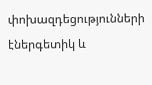փոխազդեցությունների էներգետիկ և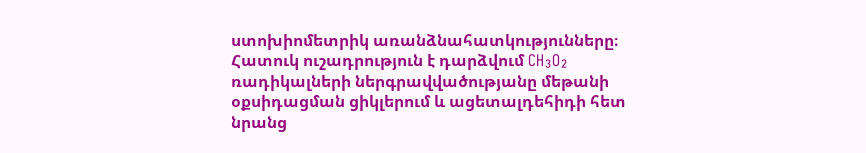ստոխիոմետրիկ առանձնահատկությունները։ Հատուկ ուշադրություն է դարձվում CH₃O₂ ռադիկալների ներգրավվածությանը մեթանի օքսիդացման ցիկլերում և ացետալդեհիդի հետ նրանց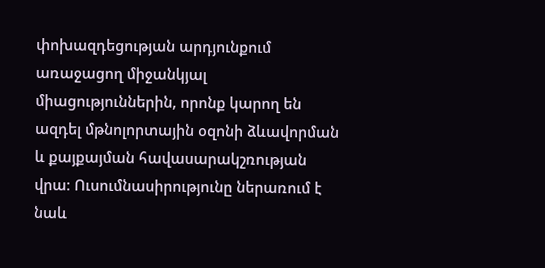փոխազդեցության արդյունքում առաջացող միջանկյալ միացություններին, որոնք կարող են ազդել մթնոլորտային օզոնի ձևավորման և քայքայման հավասարակշռության վրա։ Ուսումնասիրությունը ներառում է նաև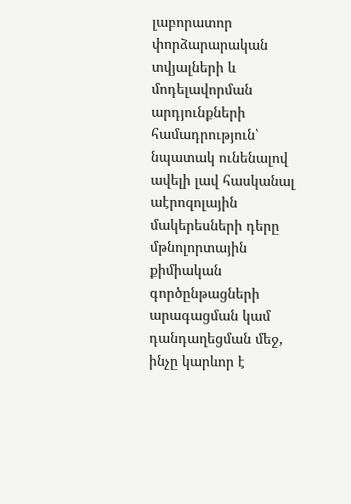լաբորատոր փորձարարական տվյալների և մոդելավորման արդյունքների համադրություն՝ նպատակ ունենալով ավելի լավ հասկանալ աէրոզոլային մակերեսների դերը մթնոլորտային քիմիական գործընթացների արագացման կամ դանդաղեցման մեջ, ինչը կարևոր է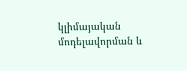կլիմայական մոդելավորման և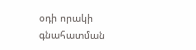օդի որակի գնահատման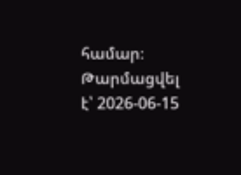համար։
Թարմացվել է՝ 2026-06-15